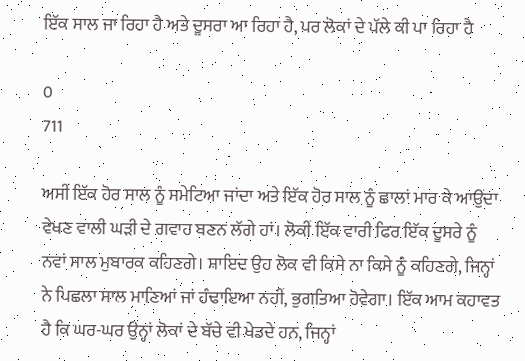ਇੱਕ ਸਾਲ ਜਾ ਰਿਹਾ ਹੈ ਅਤੇ ਦੂਸਰਾ ਆ ਰਿਹਾ ਹੈ, ਪਰ ਲੋਕਾਂ ਦੇ ਪੱਲੇ ਕੀ ਪਾ ਰਿਹਾ ਹੈ

0
711

ਅਸੀਂ ਇੱਕ ਹੋਰ ਸਾਲ ਨੂੰ ਸਮੇਟਿਆ ਜਾਂਦਾ ਅਤੇ ਇੱਕ ਹੋਰ ਸਾਲ ਨੂੰ ਛਾਲਾਂ ਮਾਰ ਕੇ ਆਉਂਦਾ ਵੇਖਣ ਵਾਲੀ ਘੜੀ ਦੇ ਗਵਾਹ ਬਣਨ ਲੱਗੇ ਹਾਂ। ਲੋਕੀਂ ਇੱਕ ਵਾਰੀ ਫਿਰ ਇੱਕ ਦੂਸਰੇ ਨੂੰ ਨਵਾਂ ਸਾਲ ਮੁਬਾਰਕ ਕਹਿਣਗੇ। ਸ਼ਾਇਦ ਉਹ ਲੋਕ ਵੀ ਕਿਸੇ ਨਾ ਕਿਸੇ ਨੂੰ ਕਹਿਣਗੇ, ਜਿਨ੍ਹਾਂ ਨੇ ਪਿਛਲਾ ਸਾਲ ਮਾਣਿਆਂ ਜਾਂ ਹੰਢਾਇਆ ਨਹੀਂ, ਭੁਗਤਿਆ ਹੋਵੇਗਾ। ਇੱਕ ਆਮ ਕਹਾਵਤ ਹੈ ਕਿ ਘਰ-ਘਰ ਉਨ੍ਹਾਂ ਲੋਕਾਂ ਦੇ ਬੱਚੇ ਵੀ ਖੇਡਦੇ ਹਨ, ਜਿਨ੍ਹਾਂ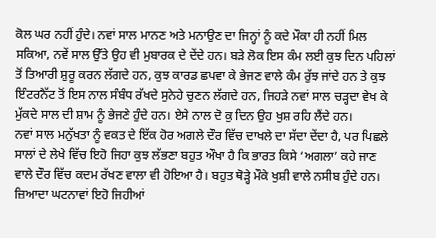ਕੋਲ ਘਰ ਨਹੀਂ ਹੁੰਦੇ। ਨਵਾਂ ਸਾਲ ਮਾਨਣ ਅਤੇ ਮਨਾਉਣ ਦਾ ਜਿਨ੍ਹਾਂ ਨੂੰ ਕਦੇ ਮੌਕਾ ਹੀ ਨਹੀਂ ਮਿਲ ਸਕਿਆ, ਨਵੇਂ ਸਾਲ ਉੱਤੇ ਉਹ ਵੀ ਮੁਬਾਰਕ ਦੇ ਦੇਂਦੇ ਹਨ। ਬੜੇ ਲੋਕ ਇਸ ਕੰਮ ਲਈ ਕੁਝ ਦਿਨ ਪਹਿਲਾਂ ਤੋਂ ਤਿਆਰੀ ਸ਼ੁਰੂ ਕਰਨ ਲੱਗਦੇ ਹਨ, ਕੁਝ ਕਾਰਡ ਛਪਵਾ ਕੇ ਭੇਜਣ ਵਾਲੇ ਕੰਮ ਰੁੱਝ ਜਾਂਦੇ ਹਨ ਤੇ ਕੁਝ ਇੰਟਰਨੈੱਟ ਤੋਂ ਇਸ ਨਾਲ ਸੰਬੰਧ ਰੱਖਦੇ ਸੁਨੇਹੇ ਚੁਣਨ ਲੱਗਦੇ ਹਨ, ਜਿਹੜੇ ਨਵਾਂ ਸਾਲ ਚੜ੍ਹਦਾ ਵੇਖ ਕੇ ਮੁੱਕਦੇ ਸਾਲ ਦੀ ਸ਼ਾਮ ਨੂੰ ਭੇਜਣੇ ਹੁੰਦੇ ਹਨ। ਏਸੇ ਨਾਲ ਦੋ ਕੁ ਦਿਨ ਉਹ ਖੁਸ਼ ਰਹਿ ਲੈਂਦੇ ਹਨ।
ਨਵਾਂ ਸਾਲ ਮਨੁੱਖਤਾ ਨੂੰ ਵਕਤ ਦੇ ਇੱਕ ਹੋਰ ਅਗਲੇ ਦੌਰ ਵਿੱਚ ਦਾਖਲੇ ਦਾ ਸੱਦਾ ਦੇਂਦਾ ਹੈ, ਪਰ ਪਿਛਲੇ ਸਾਲਾਂ ਦੇ ਲੇਖੇ ਵਿੱਚ ਇਹੋ ਜਿਹਾ ਕੁਝ ਲੱਭਣਾ ਬਹੁਤ ਔਖਾ ਹੈ ਕਿ ਭਾਰਤ ਕਿਸੇ ‘ਅਗਲਾ’ ਕਹੇ ਜਾਣ ਵਾਲੇ ਦੌਰ ਵਿੱਚ ਕਦਮ ਰੱਖਣ ਵਾਲਾ ਵੀ ਹੋਇਆ ਹੈ। ਬਹੁਤ ਥੋੜ੍ਹੇ ਮੌਕੇ ਖੁਸ਼ੀ ਵਾਲੇ ਨਸੀਬ ਹੁੰਦੇ ਹਨ। ਜ਼ਿਆਦਾ ਘਟਨਾਵਾਂ ਇਹੋ ਜਿਹੀਆਂ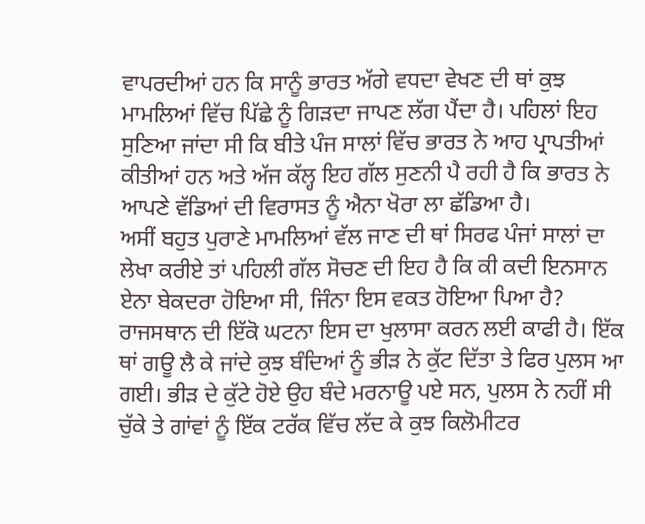ਵਾਪਰਦੀਆਂ ਹਨ ਕਿ ਸਾਨੂੰ ਭਾਰਤ ਅੱਗੇ ਵਧਦਾ ਵੇਖਣ ਦੀ ਥਾਂ ਕੁਝ ਮਾਮਲਿਆਂ ਵਿੱਚ ਪਿੱਛੇ ਨੂੰ ਗਿੜਦਾ ਜਾਪਣ ਲੱਗ ਪੈਂਦਾ ਹੈ। ਪਹਿਲਾਂ ਇਹ ਸੁਣਿਆ ਜਾਂਦਾ ਸੀ ਕਿ ਬੀਤੇ ਪੰਜ ਸਾਲਾਂ ਵਿੱਚ ਭਾਰਤ ਨੇ ਆਹ ਪ੍ਰਾਪਤੀਆਂ ਕੀਤੀਆਂ ਹਨ ਅਤੇ ਅੱਜ ਕੱਲ੍ਹ ਇਹ ਗੱਲ ਸੁਣਨੀ ਪੈ ਰਹੀ ਹੈ ਕਿ ਭਾਰਤ ਨੇ ਆਪਣੇ ਵੱਡਿਆਂ ਦੀ ਵਿਰਾਸਤ ਨੂੰ ਐਨਾ ਖੋਰਾ ਲਾ ਛੱਡਿਆ ਹੈ।
ਅਸੀਂ ਬਹੁਤ ਪੁਰਾਣੇ ਮਾਮਲਿਆਂ ਵੱਲ ਜਾਣ ਦੀ ਥਾਂ ਸਿਰਫ ਪੰਜਾਂ ਸਾਲਾਂ ਦਾ ਲੇਖਾ ਕਰੀਏ ਤਾਂ ਪਹਿਲੀ ਗੱਲ ਸੋਚਣ ਦੀ ਇਹ ਹੈ ਕਿ ਕੀ ਕਦੀ ਇਨਸਾਨ ਏਨਾ ਬੇਕਦਰਾ ਹੋਇਆ ਸੀ, ਜਿੰਨਾ ਇਸ ਵਕਤ ਹੋਇਆ ਪਿਆ ਹੈ? ਰਾਜਸਥਾਨ ਦੀ ਇੱਕੋ ਘਟਨਾ ਇਸ ਦਾ ਖੁਲਾਸਾ ਕਰਨ ਲਈ ਕਾਫੀ ਹੈ। ਇੱਕ ਥਾਂ ਗਊ ਲੈ ਕੇ ਜਾਂਦੇ ਕੁਝ ਬੰਦਿਆਂ ਨੂੰ ਭੀੜ ਨੇ ਕੁੱਟ ਦਿੱਤਾ ਤੇ ਫਿਰ ਪੁਲਸ ਆ ਗਈ। ਭੀੜ ਦੇ ਕੁੱਟੇ ਹੋਏ ਉਹ ਬੰਦੇ ਮਰਨਾਊ ਪਏ ਸਨ, ਪੁਲਸ ਨੇ ਨਹੀਂ ਸੀ ਚੁੱਕੇ ਤੇ ਗਾਂਵਾਂ ਨੂੰ ਇੱਕ ਟਰੱਕ ਵਿੱਚ ਲੱਦ ਕੇ ਕੁਝ ਕਿਲੋਮੀਟਰ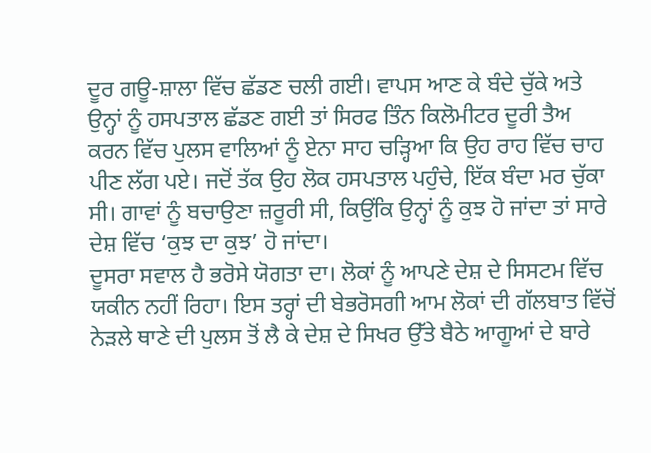ਦੂਰ ਗਊ-ਸ਼ਾਲਾ ਵਿੱਚ ਛੱਡਣ ਚਲੀ ਗਈ। ਵਾਪਸ ਆਣ ਕੇ ਬੰਦੇ ਚੁੱਕੇ ਅਤੇ ਉਨ੍ਹਾਂ ਨੂੰ ਹਸਪਤਾਲ ਛੱਡਣ ਗਈ ਤਾਂ ਸਿਰਫ ਤਿੰਨ ਕਿਲੋਮੀਟਰ ਦੂਰੀ ਤੈਅ ਕਰਨ ਵਿੱਚ ਪੁਲਸ ਵਾਲਿਆਂ ਨੂੰ ਏਨਾ ਸਾਹ ਚੜ੍ਹਿਆ ਕਿ ਉਹ ਰਾਹ ਵਿੱਚ ਚਾਹ ਪੀਣ ਲੱਗ ਪਏ। ਜਦੋਂ ਤੱਕ ਉਹ ਲੋਕ ਹਸਪਤਾਲ ਪਹੁੰਚੇ, ਇੱਕ ਬੰਦਾ ਮਰ ਚੁੱਕਾ ਸੀ। ਗਾਵਾਂ ਨੂੰ ਬਚਾਉਣਾ ਜ਼ਰੂਰੀ ਸੀ, ਕਿਉਂਕਿ ਉਨ੍ਹਾਂ ਨੂੰ ਕੁਝ ਹੋ ਜਾਂਦਾ ਤਾਂ ਸਾਰੇ ਦੇਸ਼ ਵਿੱਚ ‘ਕੁਝ ਦਾ ਕੁਝ’ ਹੋ ਜਾਂਦਾ।
ਦੂਸਰਾ ਸਵਾਲ ਹੈ ਭਰੋਸੇ ਯੋਗਤਾ ਦਾ। ਲੋਕਾਂ ਨੂੰ ਆਪਣੇ ਦੇਸ਼ ਦੇ ਸਿਸਟਮ ਵਿੱਚ ਯਕੀਨ ਨਹੀਂ ਰਿਹਾ। ਇਸ ਤਰ੍ਹਾਂ ਦੀ ਬੇਭਰੋਸਗੀ ਆਮ ਲੋਕਾਂ ਦੀ ਗੱਲਬਾਤ ਵਿੱਚੋਂ ਨੇੜਲੇ ਥਾਣੇ ਦੀ ਪੁਲਸ ਤੋਂ ਲੈ ਕੇ ਦੇਸ਼ ਦੇ ਸਿਖਰ ਉੱਤੇ ਬੈਠੇ ਆਗੂਆਂ ਦੇ ਬਾਰੇ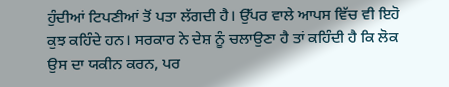ਹੁੰਦੀਆਂ ਟਿਪਣੀਆਂ ਤੋਂ ਪਤਾ ਲੱਗਦੀ ਹੈ। ਉੱਪਰ ਵਾਲੇ ਆਪਸ ਵਿੱਚ ਵੀ ਇਹੋ ਕੁਝ ਕਹਿੰਦੇ ਹਨ। ਸਰਕਾਰ ਨੇ ਦੇਸ਼ ਨੂੰ ਚਲਾਉਣਾ ਹੈ ਤਾਂ ਕਹਿੰਦੀ ਹੈ ਕਿ ਲੋਕ ਉਸ ਦਾ ਯਕੀਨ ਕਰਨ, ਪਰ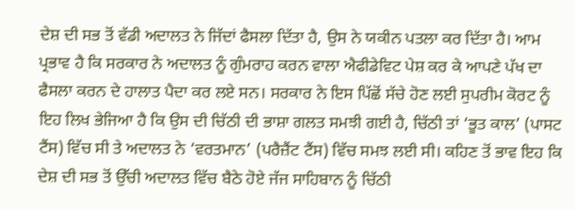ਦੇਸ਼ ਦੀ ਸਭ ਤੋਂ ਵੱਡੀ ਅਦਾਲਤ ਨੇ ਜਿੱਦਾਂ ਫੈਸਲਾ ਦਿੱਤਾ ਹੈ, ਉਸ ਨੇ ਯਕੀਨ ਪਤਲਾ ਕਰ ਦਿੱਤਾ ਹੈ। ਆਮ ਪ੍ਰਭਾਵ ਹੈ ਕਿ ਸਰਕਾਰ ਨੇ ਅਦਾਲਤ ਨੂੰ ਗੁੰਮਰਾਹ ਕਰਨ ਵਾਲਾ ਐਫੀਡੇਵਿਟ ਪੇਸ਼ ਕਰ ਕੇ ਆਪਣੇ ਪੱਖ ਦਾ ਫੈਸਲਾ ਕਰਨ ਦੇ ਹਾਲਾਤ ਪੈਦਾ ਕਰ ਲਏ ਸਨ। ਸਰਕਾਰ ਨੇ ਇਸ ਪਿੱਛੋਂ ਸੱਚੇ ਹੋਣ ਲਈ ਸੁਪਰੀਮ ਕੋਰਟ ਨੂੰ ਇਹ ਲਿਖ ਭੇਜਿਆ ਹੈ ਕਿ ਉਸ ਦੀ ਚਿੱਠੀ ਦੀ ਭਾਸ਼ਾ ਗਲਤ ਸਮਝੀ ਗਈ ਹੈ, ਚਿੱਠੀ ਤਾਂ ‘ਭੂਤ ਕਾਲ’ (ਪਾਸਟ ਟੈਂਸ) ਵਿੱਚ ਸੀ ਤੇ ਅਦਾਲਤ ਨੇ ‘ਵਰਤਮਾਨ’ (ਪਰੈਜ਼ੈਂਟ ਟੈਂਸ) ਵਿੱਚ ਸਮਝ ਲਈ ਸੀ। ਕਹਿਣ ਤੋਂ ਭਾਵ ਇਹ ਕਿ ਦੇਸ਼ ਦੀ ਸਭ ਤੋਂ ਉੱਚੀ ਅਦਾਲਤ ਵਿੱਚ ਬੈਠੇ ਹੋਏ ਜੱਜ ਸਾਹਿਬਾਨ ਨੂੰ ਚਿੱਠੀ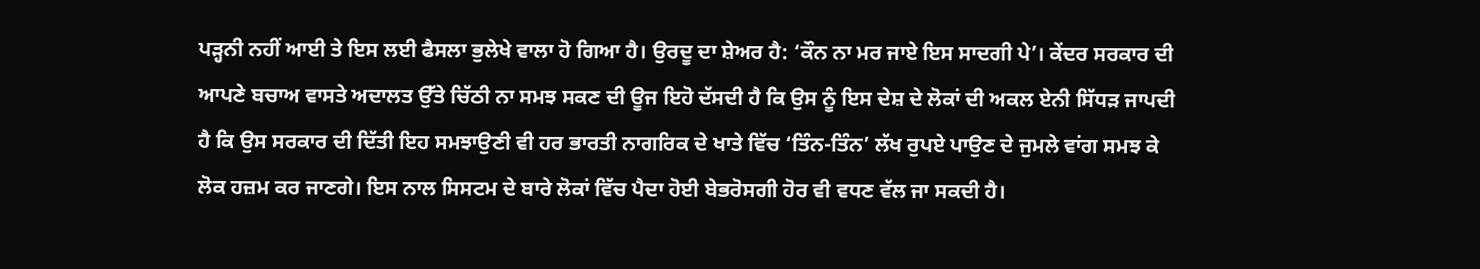ਪੜ੍ਹਨੀ ਨਹੀਂ ਆਈ ਤੇ ਇਸ ਲਈ ਫੈਸਲਾ ਭੁਲੇਖੇ ਵਾਲਾ ਹੋ ਗਿਆ ਹੈ। ਉਰਦੂ ਦਾ ਸ਼ੇਅਰ ਹੈ: ‘ਕੌਨ ਨਾ ਮਰ ਜਾਏ ਇਸ ਸਾਦਗੀ ਪੇ’। ਕੇਂਦਰ ਸਰਕਾਰ ਦੀ ਆਪਣੇ ਬਚਾਅ ਵਾਸਤੇ ਅਦਾਲਤ ਉੱਤੇ ਚਿੱਠੀ ਨਾ ਸਮਝ ਸਕਣ ਦੀ ਊਜ ਇਹੋ ਦੱਸਦੀ ਹੈ ਕਿ ਉਸ ਨੂੰ ਇਸ ਦੇਸ਼ ਦੇ ਲੋਕਾਂ ਦੀ ਅਕਲ ਏਨੀ ਸਿੱਧੜ ਜਾਪਦੀ ਹੈ ਕਿ ਉਸ ਸਰਕਾਰ ਦੀ ਦਿੱਤੀ ਇਹ ਸਮਝਾਉਣੀ ਵੀ ਹਰ ਭਾਰਤੀ ਨਾਗਰਿਕ ਦੇ ਖਾਤੇ ਵਿੱਚ ‘ਤਿੰਨ-ਤਿੰਨ’ ਲੱਖ ਰੁਪਏ ਪਾਉਣ ਦੇ ਜੁਮਲੇ ਵਾਂਗ ਸਮਝ ਕੇ ਲੋਕ ਹਜ਼ਮ ਕਰ ਜਾਣਗੇ। ਇਸ ਨਾਲ ਸਿਸਟਮ ਦੇ ਬਾਰੇ ਲੋਕਾਂ ਵਿੱਚ ਪੈਦਾ ਹੋਈ ਬੇਭਰੋਸਗੀ ਹੋਰ ਵੀ ਵਧਣ ਵੱਲ ਜਾ ਸਕਦੀ ਹੈ।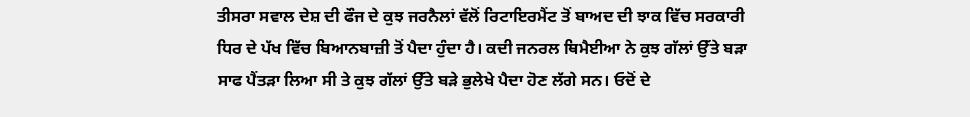ਤੀਸਰਾ ਸਵਾਲ ਦੇਸ਼ ਦੀ ਫੌਜ ਦੇ ਕੁਝ ਜਰਨੈਲਾਂ ਵੱਲੋਂ ਰਿਟਾਇਰਮੈਂਟ ਤੋਂ ਬਾਅਦ ਦੀ ਝਾਕ ਵਿੱਚ ਸਰਕਾਰੀ ਧਿਰ ਦੇ ਪੱਖ ਵਿੱਚ ਬਿਆਨਬਾਜ਼ੀ ਤੋਂ ਪੈਦਾ ਹੁੰਦਾ ਹੈ। ਕਦੀ ਜਨਰਲ ਥਿਮੈਈਆ ਨੇ ਕੁਝ ਗੱਲਾਂ ਉੱਤੇ ਬੜਾ ਸਾਫ ਪੈਂਤੜਾ ਲਿਆ ਸੀ ਤੇ ਕੁਝ ਗੱਲਾਂ ਉੱਤੇ ਬੜੇ ਭੁਲੇਖੇ ਪੈਦਾ ਹੋਣ ਲੱਗੇ ਸਨ। ਓਦੋਂ ਦੇ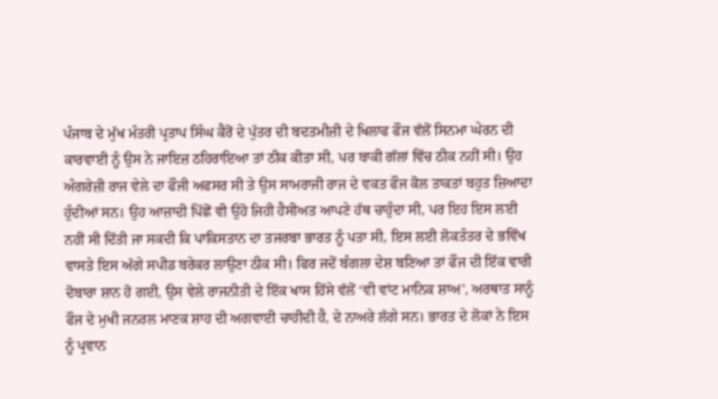ਪੰਜਾਬ ਦੇ ਮੁੱਖ ਮੰਤਰੀ ਪ੍ਰਤਾਪ ਸਿੰਘ ਕੈਰੋਂ ਦੇ ਪੁੱਤਰ ਦੀ ਬਦਤਮੀਜ਼ੀ ਦੇ ਖਿਲਾਫ ਫੌਜ ਵੱਲੋਂ ਸਿਨਮਾ ਘੇਰਨ ਦੀ ਕਾਰਵਾਈ ਨੂੰ ਉਸ ਨੇ ਜਾਇਜ਼ ਠਹਿਰਾਇਆ ਤਾਂ ਠੀਕ ਕੀਤਾ ਸੀ, ਪਰ ਬਾਕੀ ਗੱਲਾਂ ਵਿੱਚ ਠੀਕ ਨਹੀਂ ਸੀ। ਉਹ ਅੰਗਰੇਜ਼ੀ ਰਾਜ ਵੇਲੇ ਦਾ ਫੌਜੀ ਅਫਸਰ ਸੀ ਤੇ ਉਸ ਸਾਮਰਾਜੀ ਰਾਜ ਦੇ ਵਕਤ ਫੌਜ ਕੋਲ ਤਾਕਤਾਂ ਬਹੁਤ ਜ਼ਿਆਦਾ ਹੁੰਦੀਆਂ ਸਨ। ਉਹ ਆਜ਼ਾਦੀ ਪਿੱਛੋਂ ਵੀ ਉਹੋ ਜਿਹੀ ਹੈਸੀਅਤ ਆਪਣੇ ਹੱਥ ਚਾਹੁੰਦਾ ਸੀ, ਪਰ ਇਹ ਇਸ ਲਈ ਨਹੀਂ ਸੀ ਦਿੱਤੀ ਜਾ ਸਕਦੀ ਕਿ ਪਾਕਿਸਤਾਨ ਦਾ ਤਜਰਬਾ ਭਾਰਤ ਨੂੰ ਪਤਾ ਸੀ, ਇਸ ਲਈ ਲੋਕਤੰਤਰ ਦੇ ਭਵਿੱਖ ਵਾਸਤੇ ਇਸ ਅੱਗੇ ਸਪੀਡ ਬਰੇਕਰ ਲਾਉਣਾ ਠੀਕ ਸੀ। ਫਿਰ ਜਦੋਂ ਬੰਗਲਾ ਦੇਸ਼ ਬਣਿਆ ਤਾਂ ਫੌਜ ਦੀ ਇੱਕ ਵਾਰੀ ਦੋਬਾਰਾ ਸ਼ਾਨ ਹੋ ਗਈ, ਉਸ ਵੇਲੇ ਰਾਜਨੀਤੀ ਦੇ ਇੱਕ ਖਾਸ ਹਿੱਸੇ ਵੱਲੋਂ ‘ਵੀ ਵਾਂਟ ਮਾਨਿਕ ਸ਼ਾਅ’, ਅਰਥਾਤ ਸਾਨੂੰ ਫੌਜ ਦੇ ਮੁਖੀ ਜਨਰਲ ਮਾਣਕ ਸ਼ਾਹ ਦੀ ਅਗਵਾਈ ਚਾਹੀਦੀ ਹੈ, ਦੇ ਨਾਅਰੇ ਲੱਗੇ ਸਨ। ਭਾਰਤ ਦੇ ਲੋਕਾਂ ਨੇ ਇਸ ਨੂੰ ਪ੍ਰਵਾਨ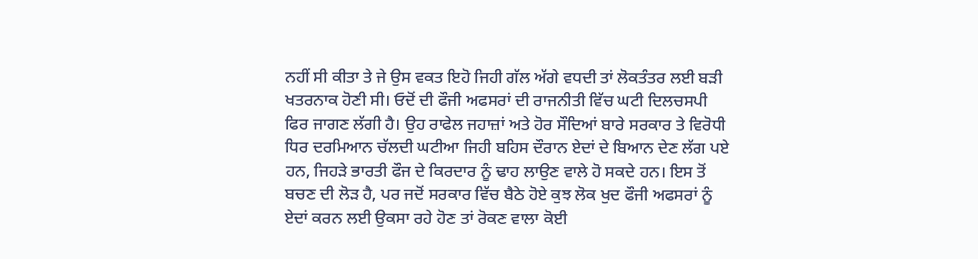ਨਹੀਂ ਸੀ ਕੀਤਾ ਤੇ ਜੇ ਉਸ ਵਕਤ ਇਹੋ ਜਿਹੀ ਗੱਲ ਅੱਗੇ ਵਧਦੀ ਤਾਂ ਲੋਕਤੰਤਰ ਲਈ ਬੜੀ ਖਤਰਨਾਕ ਹੋਣੀ ਸੀ। ਓਦੋਂ ਦੀ ਫੌਜੀ ਅਫਸਰਾਂ ਦੀ ਰਾਜਨੀਤੀ ਵਿੱਚ ਘਟੀ ਦਿਲਚਸਪੀ ਫਿਰ ਜਾਗਣ ਲੱਗੀ ਹੈ। ਉਹ ਰਾਫੇਲ ਜਹਾਜ਼ਾਂ ਅਤੇ ਹੋਰ ਸੌਦਿਆਂ ਬਾਰੇ ਸਰਕਾਰ ਤੇ ਵਿਰੋਧੀ ਧਿਰ ਦਰਮਿਆਨ ਚੱਲਦੀ ਘਟੀਆ ਜਿਹੀ ਬਹਿਸ ਦੌਰਾਨ ਏਦਾਂ ਦੇ ਬਿਆਨ ਦੇਣ ਲੱਗ ਪਏ ਹਨ, ਜਿਹੜੇ ਭਾਰਤੀ ਫੌਜ ਦੇ ਕਿਰਦਾਰ ਨੂੰ ਢਾਹ ਲਾਉਣ ਵਾਲੇ ਹੋ ਸਕਦੇ ਹਨ। ਇਸ ਤੋਂ ਬਚਣ ਦੀ ਲੋੜ ਹੈ, ਪਰ ਜਦੋਂ ਸਰਕਾਰ ਵਿੱਚ ਬੈਠੇ ਹੋਏ ਕੁਝ ਲੋਕ ਖੁਦ ਫੌਜੀ ਅਫਸਰਾਂ ਨੂੰ ਏਦਾਂ ਕਰਨ ਲਈ ਉਕਸਾ ਰਹੇ ਹੋਣ ਤਾਂ ਰੋਕਣ ਵਾਲਾ ਕੋਈ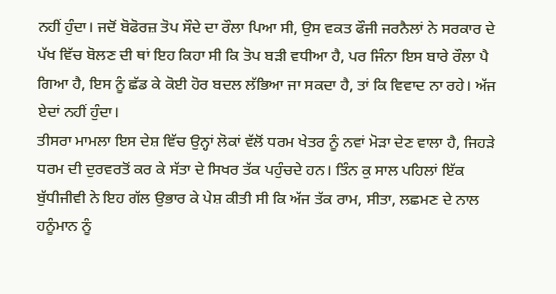ਨਹੀਂ ਹੁੰਦਾ। ਜਦੋਂ ਬੋਫੋਰਜ਼ ਤੋਪ ਸੌਦੇ ਦਾ ਰੌਲਾ ਪਿਆ ਸੀ, ਉਸ ਵਕਤ ਫੌਜੀ ਜਰਨੈਲਾਂ ਨੇ ਸਰਕਾਰ ਦੇ ਪੱਖ ਵਿੱਚ ਬੋਲਣ ਦੀ ਥਾਂ ਇਹ ਕਿਹਾ ਸੀ ਕਿ ਤੋਪ ਬੜੀ ਵਧੀਆ ਹੈ, ਪਰ ਜਿੰਨਾ ਇਸ ਬਾਰੇ ਰੌਲਾ ਪੈ ਗਿਆ ਹੈ, ਇਸ ਨੂੰ ਛੱਡ ਕੇ ਕੋਈ ਹੋਰ ਬਦਲ ਲੱਭਿਆ ਜਾ ਸਕਦਾ ਹੈ, ਤਾਂ ਕਿ ਵਿਵਾਦ ਨਾ ਰਹੇ। ਅੱਜ ਏਦਾਂ ਨਹੀਂ ਹੁੰਦਾ।
ਤੀਸਰਾ ਮਾਮਲਾ ਇਸ ਦੇਸ਼ ਵਿੱਚ ਉਨ੍ਹਾਂ ਲੋਕਾਂ ਵੱਲੋਂ ਧਰਮ ਖੇਤਰ ਨੂੰ ਨਵਾਂ ਮੋੜਾ ਦੇਣ ਵਾਲਾ ਹੈ, ਜਿਹੜੇ ਧਰਮ ਦੀ ਦੁਰਵਰਤੋਂ ਕਰ ਕੇ ਸੱਤਾ ਦੇ ਸਿਖਰ ਤੱਕ ਪਹੁੰਚਦੇ ਹਨ। ਤਿੰਨ ਕੁ ਸਾਲ ਪਹਿਲਾਂ ਇੱਕ ਬੁੱਧੀਜੀਵੀ ਨੇ ਇਹ ਗੱਲ ਉਭਾਰ ਕੇ ਪੇਸ਼ ਕੀਤੀ ਸੀ ਕਿ ਅੱਜ ਤੱਕ ਰਾਮ, ਸੀਤਾ, ਲਛਮਣ ਦੇ ਨਾਲ ਹਨੂੰਮਾਨ ਨੂੰ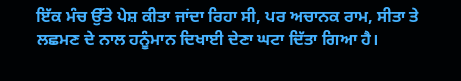ਇੱਕ ਮੰਚ ਉੱਤੇ ਪੇਸ਼ ਕੀਤਾ ਜਾਂਦਾ ਰਿਹਾ ਸੀ, ਪਰ ਅਚਾਨਕ ਰਾਮ, ਸੀਤਾ ਤੇ ਲਛਮਣ ਦੇ ਨਾਲ ਹਨੂੰਮਾਨ ਦਿਖਾਈ ਦੇਣਾ ਘਟਾ ਦਿੱਤਾ ਗਿਆ ਹੈ।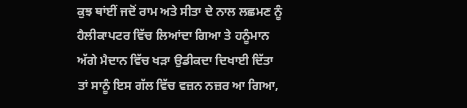ਕੁਝ ਥਾਂਈਂ ਜਦੋਂ ਰਾਮ ਅਤੇ ਸੀਤਾ ਦੇ ਨਾਲ ਲਛਮਣ ਨੂੰ ਹੈਲੀਕਾਪਟਰ ਵਿੱਚ ਲਿਆਂਦਾ ਗਿਆ ਤੇ ਹਨੂੰਮਾਨ ਅੱਗੇ ਮੈਦਾਨ ਵਿੱਚ ਖੜਾ ਉਡੀਕਦਾ ਦਿਖਾਈ ਦਿੱਤਾ ਤਾਂ ਸਾਨੂੰ ਇਸ ਗੱਲ ਵਿੱਚ ਵਜ਼ਨ ਨਜ਼ਰ ਆ ਗਿਆ,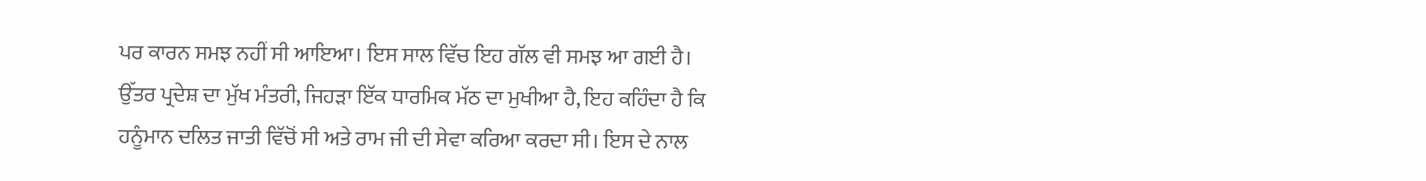ਪਰ ਕਾਰਨ ਸਮਝ ਨਹੀਂ ਸੀ ਆਇਆ। ਇਸ ਸਾਲ ਵਿੱਚ ਇਹ ਗੱਲ ਵੀ ਸਮਝ ਆ ਗਈ ਹੈ। ਉੱਤਰ ਪ੍ਰਦੇਸ਼ ਦਾ ਮੁੱਖ ਮੰਤਰੀ, ਜਿਹੜਾ ਇੱਕ ਧਾਰਮਿਕ ਮੱਠ ਦਾ ਮੁਖੀਆ ਹੈ, ਇਹ ਕਹਿੰਦਾ ਹੈ ਕਿ ਹਨੂੰਮਾਨ ਦਲਿਤ ਜਾਤੀ ਵਿੱਚੋਂ ਸੀ ਅਤੇ ਰਾਮ ਜੀ ਦੀ ਸੇਵਾ ਕਰਿਆ ਕਰਦਾ ਸੀ। ਇਸ ਦੇ ਨਾਲ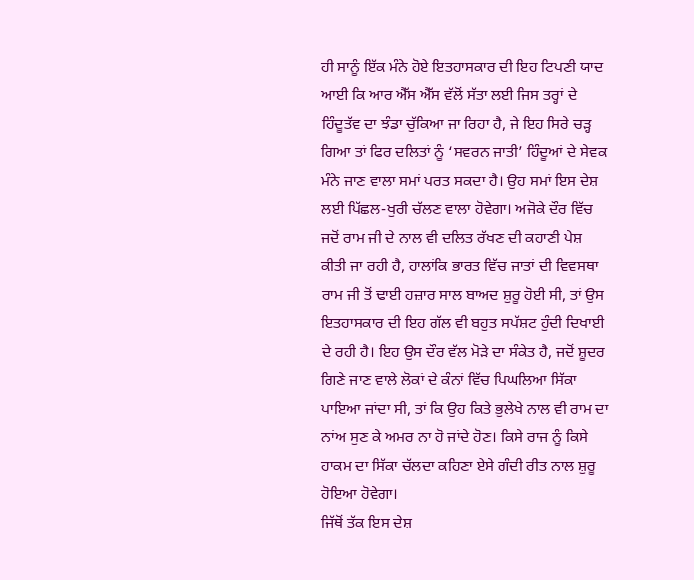ਹੀ ਸਾਨੂੰ ਇੱਕ ਮੰਨੇ ਹੋਏ ਇਤਹਾਸਕਾਰ ਦੀ ਇਹ ਟਿਪਣੀ ਯਾਦ ਆਈ ਕਿ ਆਰ ਐੱਸ ਐੱਸ ਵੱਲੋਂ ਸੱਤਾ ਲਈ ਜਿਸ ਤਰ੍ਹਾਂ ਦੇ ਹਿੰਦੂਤੱਵ ਦਾ ਝੰਡਾ ਚੁੱਕਿਆ ਜਾ ਰਿਹਾ ਹੈ, ਜੇ ਇਹ ਸਿਰੇ ਚੜ੍ਹ ਗਿਆ ਤਾਂ ਫਿਰ ਦਲਿਤਾਂ ਨੂੰ ‘ਸਵਰਨ ਜਾਤੀ’ ਹਿੰਦੂਆਂ ਦੇ ਸੇਵਕ ਮੰਨੇ ਜਾਣ ਵਾਲਾ ਸਮਾਂ ਪਰਤ ਸਕਦਾ ਹੈ। ਉਹ ਸਮਾਂ ਇਸ ਦੇਸ਼ ਲਈ ਪਿੱਛਲ-ਖੁਰੀ ਚੱਲਣ ਵਾਲਾ ਹੋਵੇਗਾ। ਅਜੋਕੇ ਦੌਰ ਵਿੱਚ ਜਦੋਂ ਰਾਮ ਜੀ ਦੇ ਨਾਲ ਵੀ ਦਲਿਤ ਰੱਖਣ ਦੀ ਕਹਾਣੀ ਪੇਸ਼ ਕੀਤੀ ਜਾ ਰਹੀ ਹੈ, ਹਾਲਾਂਕਿ ਭਾਰਤ ਵਿੱਚ ਜਾਤਾਂ ਦੀ ਵਿਵਸਥਾ ਰਾਮ ਜੀ ਤੋਂ ਢਾਈ ਹਜ਼ਾਰ ਸਾਲ ਬਾਅਦ ਸ਼ੁਰੂ ਹੋਈ ਸੀ, ਤਾਂ ਉਸ ਇਤਹਾਸਕਾਰ ਦੀ ਇਹ ਗੱਲ ਵੀ ਬਹੁਤ ਸਪੱਸ਼ਟ ਹੁੰਦੀ ਦਿਖਾਈ ਦੇ ਰਹੀ ਹੈ। ਇਹ ਉਸ ਦੌਰ ਵੱਲ ਮੋੜੇ ਦਾ ਸੰਕੇਤ ਹੈ, ਜਦੋਂ ਸ਼ੂਦਰ ਗਿਣੇ ਜਾਣ ਵਾਲੇ ਲੋਕਾਂ ਦੇ ਕੰਨਾਂ ਵਿੱਚ ਪਿਘਲਿਆ ਸਿੱਕਾ ਪਾਇਆ ਜਾਂਦਾ ਸੀ, ਤਾਂ ਕਿ ਉਹ ਕਿਤੇ ਭੁਲੇਖੇ ਨਾਲ ਵੀ ਰਾਮ ਦਾ ਨਾਂਅ ਸੁਣ ਕੇ ਅਮਰ ਨਾ ਹੋ ਜਾਂਦੇ ਹੋਣ। ਕਿਸੇ ਰਾਜ ਨੂੰ ਕਿਸੇ ਹਾਕਮ ਦਾ ਸਿੱਕਾ ਚੱਲਦਾ ਕਹਿਣਾ ਏਸੇ ਗੰਦੀ ਰੀਤ ਨਾਲ ਸ਼ੁਰੂ ਹੋਇਆ ਹੋਵੇਗਾ।
ਜਿੱਥੋਂ ਤੱਕ ਇਸ ਦੇਸ਼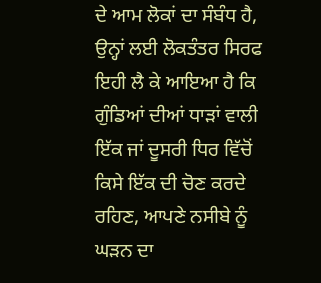ਦੇ ਆਮ ਲੋਕਾਂ ਦਾ ਸੰਬੰਧ ਹੈ, ਉਨ੍ਹਾਂ ਲਈ ਲੋਕਤੰਤਰ ਸਿਰਫ ਇਹੀ ਲੈ ਕੇ ਆਇਆ ਹੈ ਕਿ ਗੁੰਡਿਆਂ ਦੀਆਂ ਧਾੜਾਂ ਵਾਲੀ ਇੱਕ ਜਾਂ ਦੂਸਰੀ ਧਿਰ ਵਿੱਚੋਂ ਕਿਸੇ ਇੱਕ ਦੀ ਚੋਣ ਕਰਦੇ ਰਹਿਣ, ਆਪਣੇ ਨਸੀਬੇ ਨੂੰ ਘੜਨ ਦਾ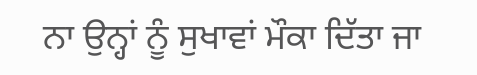ਨਾ ਉਨ੍ਹਾਂ ਨੂੰ ਸੁਖਾਵਾਂ ਮੌਕਾ ਦਿੱਤਾ ਜਾ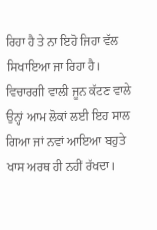ਰਿਹਾ ਹੈ ਤੇ ਨਾ ਇਹੋ ਜਿਹਾ ਵੱਲ ਸਿਖਾਇਆ ਜਾ ਰਿਹਾ ਹੈ। ਵਿਚਾਰਗੀ ਵਾਲੀ ਜੂਨ ਕੱਟਣ ਵਾਲੇ ਉਨ੍ਹਾਂ ਆਮ ਲੋਕਾਂ ਲਈ ਇਹ ਸਾਲ ਗਿਆ ਜਾਂ ਨਵਾਂ ਆਇਆ ਬਹੁਤੇ ਖਾਸ ਅਰਥ ਹੀ ਨਹੀਂ ਰੱਖਦਾ।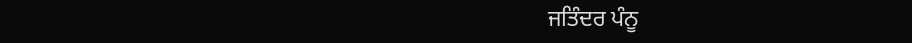ਜਤਿੰਦਰ ਪੰਨੂ